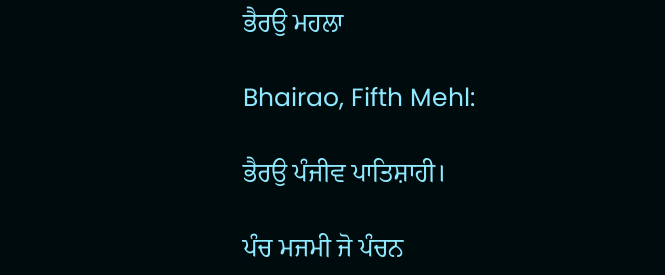ਭੈਰਉ ਮਹਲਾ

Bhairao, Fifth Mehl:

ਭੈਰਉ ਪੰਜੀਵ ਪਾਤਿਸ਼ਾਹੀ।

ਪੰਚ ਮਜਮੀ ਜੋ ਪੰਚਨ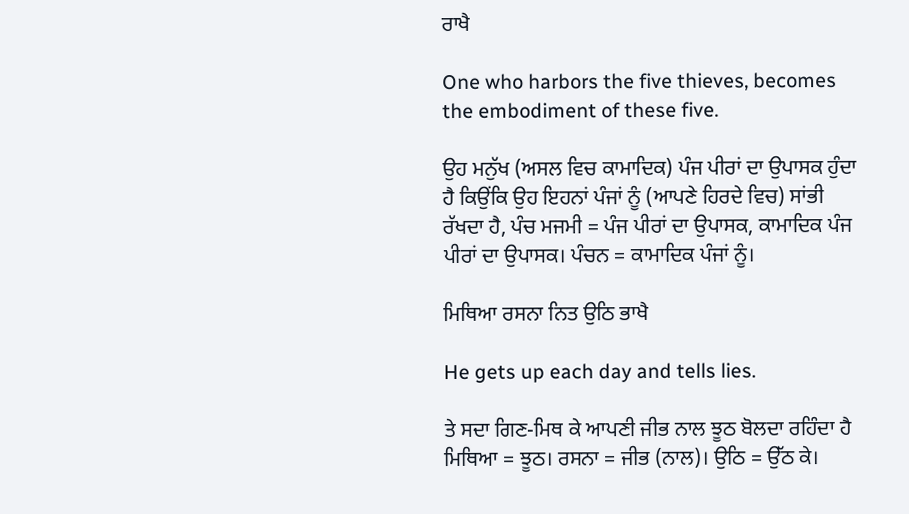ਰਾਖੈ

One who harbors the five thieves, becomes the embodiment of these five.

ਉਹ ਮਨੁੱਖ (ਅਸਲ ਵਿਚ ਕਾਮਾਦਿਕ) ਪੰਜ ਪੀਰਾਂ ਦਾ ਉਪਾਸਕ ਹੁੰਦਾ ਹੈ ਕਿਉਂਕਿ ਉਹ ਇਹਨਾਂ ਪੰਜਾਂ ਨੂੰ (ਆਪਣੇ ਹਿਰਦੇ ਵਿਚ) ਸਾਂਭੀ ਰੱਖਦਾ ਹੈ, ਪੰਚ ਮਜਮੀ = ਪੰਜ ਪੀਰਾਂ ਦਾ ਉਪਾਸਕ, ਕਾਮਾਦਿਕ ਪੰਜ ਪੀਰਾਂ ਦਾ ਉਪਾਸਕ। ਪੰਚਨ = ਕਾਮਾਦਿਕ ਪੰਜਾਂ ਨੂੰ।

ਮਿਥਿਆ ਰਸਨਾ ਨਿਤ ਉਠਿ ਭਾਖੈ

He gets up each day and tells lies.

ਤੇ ਸਦਾ ਗਿਣ-ਮਿਥ ਕੇ ਆਪਣੀ ਜੀਭ ਨਾਲ ਝੂਠ ਬੋਲਦਾ ਰਹਿੰਦਾ ਹੈ ਮਿਥਿਆ = ਝੂਠ। ਰਸਨਾ = ਜੀਭ (ਨਾਲ)। ਉਠਿ = ਉੱਠ ਕੇ।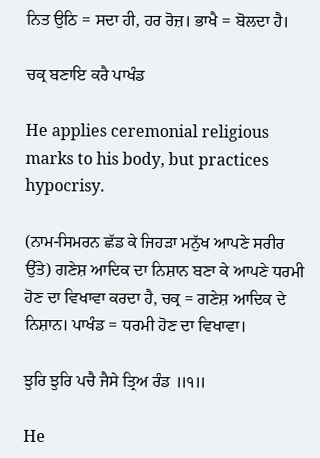ਨਿਤ ਉਠਿ = ਸਦਾ ਹੀ, ਹਰ ਰੋਜ਼। ਭਾਖੈ = ਬੋਲਦਾ ਹੈ।

ਚਕ੍ਰ ਬਣਾਇ ਕਰੈ ਪਾਖੰਡ

He applies ceremonial religious marks to his body, but practices hypocrisy.

(ਨਾਮ-ਸਿਮਰਨ ਛੱਡ ਕੇ ਜਿਹੜਾ ਮਨੁੱਖ ਆਪਣੇ ਸਰੀਰ ਉੱਤੇ) ਗਣੇਸ਼ ਆਦਿਕ ਦਾ ਨਿਸ਼ਾਨ ਬਣਾ ਕੇ ਆਪਣੇ ਧਰਮੀ ਹੋਣ ਦਾ ਵਿਖਾਵਾ ਕਰਦਾ ਹੈ, ਚਕ੍ਰ = ਗਣੇਸ਼ ਆਦਿਕ ਦੇ ਨਿਸ਼ਾਨ। ਪਾਖੰਡ = ਧਰਮੀ ਹੋਣ ਦਾ ਵਿਖਾਵਾ।

ਝੁਰਿ ਝੁਰਿ ਪਚੈ ਜੈਸੇ ਤ੍ਰਿਅ ਰੰਡ ॥੧॥

He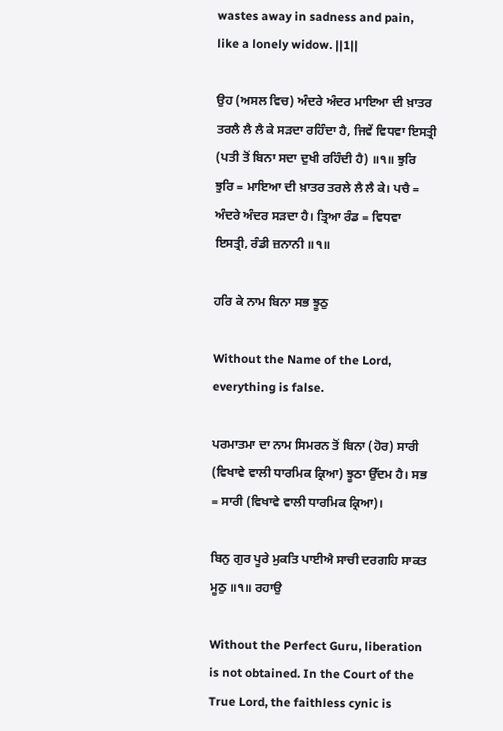wastes away in sadness and pain, like a lonely widow. ||1||

ਉਹ (ਅਸਲ ਵਿਚ) ਅੰਦਰੇ ਅੰਦਰ ਮਾਇਆ ਦੀ ਖ਼ਾਤਰ ਤਰਲੈ ਲੈ ਲੈ ਕੇ ਸੜਦਾ ਰਹਿੰਦਾ ਹੈ, ਜਿਵੇਂ ਵਿਧਵਾ ਇਸਤ੍ਰੀ (ਪਤੀ ਤੋਂ ਬਿਨਾ ਸਦਾ ਦੁਖੀ ਰਹਿੰਦੀ ਹੈ) ॥੧॥ ਝੁਰਿ ਝੁਰਿ = ਮਾਇਆ ਦੀ ਖ਼ਾਤਰ ਤਰਲੇ ਲੈ ਲੈ ਕੇ। ਪਚੈ = ਅੰਦਰੇ ਅੰਦਰ ਸੜਦਾ ਹੈ। ਤ੍ਰਿਆ ਰੰਡ = ਵਿਧਵਾ ਇਸਤ੍ਰੀ, ਰੰਡੀ ਜ਼ਨਾਨੀ ॥੧॥

ਹਰਿ ਕੇ ਨਾਮ ਬਿਨਾ ਸਭ ਝੂਠੁ

Without the Name of the Lord, everything is false.

ਪਰਮਾਤਮਾ ਦਾ ਨਾਮ ਸਿਮਰਨ ਤੋਂ ਬਿਨਾ (ਹੋਰ) ਸਾਰੀ (ਵਿਖਾਵੇ ਵਾਲੀ ਧਾਰਮਿਕ ਕ੍ਰਿਆ) ਝੂਠਾ ਉੱਦਮ ਹੈ। ਸਭ = ਸਾਰੀ (ਵਿਖਾਵੇ ਵਾਲੀ ਧਾਰਮਿਕ ਕ੍ਰਿਆ)।

ਬਿਨੁ ਗੁਰ ਪੂਰੇ ਮੁਕਤਿ ਪਾਈਐ ਸਾਚੀ ਦਰਗਹਿ ਸਾਕਤ ਮੂਠੁ ॥੧॥ ਰਹਾਉ

Without the Perfect Guru, liberation is not obtained. In the Court of the True Lord, the faithless cynic is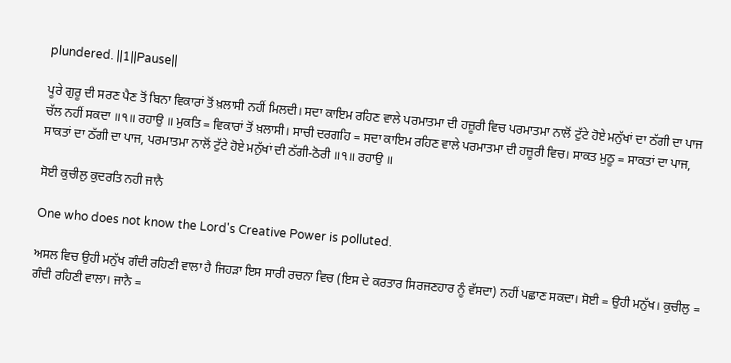plundered. ||1||Pause||

ਪੂਰੇ ਗੁਰੂ ਦੀ ਸਰਣ ਪੈਣ ਤੋਂ ਬਿਨਾ ਵਿਕਾਰਾਂ ਤੋਂ ਖ਼ਲਾਸੀ ਨਹੀਂ ਮਿਲਦੀ। ਸਦਾ ਕਾਇਮ ਰਹਿਣ ਵਾਲੇ ਪਰਮਾਤਮਾ ਦੀ ਹਜ਼ੂਰੀ ਵਿਚ ਪਰਮਾਤਮਾ ਨਾਲੋਂ ਟੁੱਟੇ ਹੋਏ ਮਨੁੱਖਾਂ ਦਾ ਠੱਗੀ ਦਾ ਪਾਜ ਚੱਲ ਨਹੀਂ ਸਕਦਾ ॥੧॥ ਰਹਾਉ ॥ ਮੁਕਤਿ = ਵਿਕਾਰਾਂ ਤੋਂ ਖ਼ਲਾਸੀ। ਸਾਚੀ ਦਰਗਹਿ = ਸਦਾ ਕਾਇਮ ਰਹਿਣ ਵਾਲੇ ਪਰਮਾਤਮਾ ਦੀ ਹਜ਼ੂਰੀ ਵਿਚ। ਸਾਕਤ ਮੁਠੂ = ਸਾਕਤਾਂ ਦਾ ਪਾਜ, ਸਾਕਤਾਂ ਦਾ ਠੱਗੀ ਦਾ ਪਾਜ, ਪਰਮਾਤਮਾ ਨਾਲੋਂ ਟੁੱਟੇ ਹੋਏ ਮਨੁੱਖਾਂ ਦੀ ਠੱਗੀ-ਠੋਰੀ ॥੧॥ ਰਹਾਉ ॥

ਸੋਈ ਕੁਚੀਲੁ ਕੁਦਰਤਿ ਨਹੀ ਜਾਨੈ

One who does not know the Lord's Creative Power is polluted.

ਅਸਲ ਵਿਚ ਉਹੀ ਮਨੁੱਖ ਗੰਦੀ ਰਹਿਣੀ ਵਾਲਾ ਹੈ ਜਿਹੜਾ ਇਸ ਸਾਰੀ ਰਚਨਾ ਵਿਚ (ਇਸ ਦੇ ਕਰਤਾਰ ਸਿਰਜਣਹਾਰ ਨੂੰ ਵੱਸਦਾ) ਨਹੀਂ ਪਛਾਣ ਸਕਦਾ। ਸੋਈ = ਉਹੀ ਮਨੁੱਖ। ਕੁਚੀਲੁ = ਗੰਦੀ ਰਹਿਣੀ ਵਾਲਾ। ਜਾਨੈ =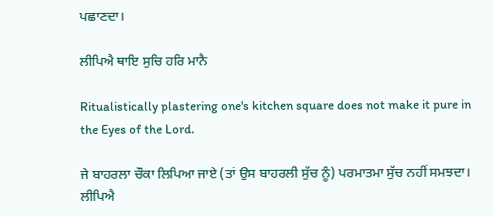ਪਛਾਣਦਾ।

ਲੀਪਿਐ ਥਾਇ ਸੁਚਿ ਹਰਿ ਮਾਨੈ

Ritualistically plastering one's kitchen square does not make it pure in the Eyes of the Lord.

ਜੇ ਬਾਹਰਲਾ ਚੌਕਾ ਲਿਪਿਆ ਜਾਏ (ਤਾਂ ਉਸ ਬਾਹਰਲੀ ਸੁੱਚ ਨੂੰ) ਪਰਮਾਤਮਾ ਸੁੱਚ ਨਹੀਂ ਸਮਝਦਾ। ਲੀਪਿਐ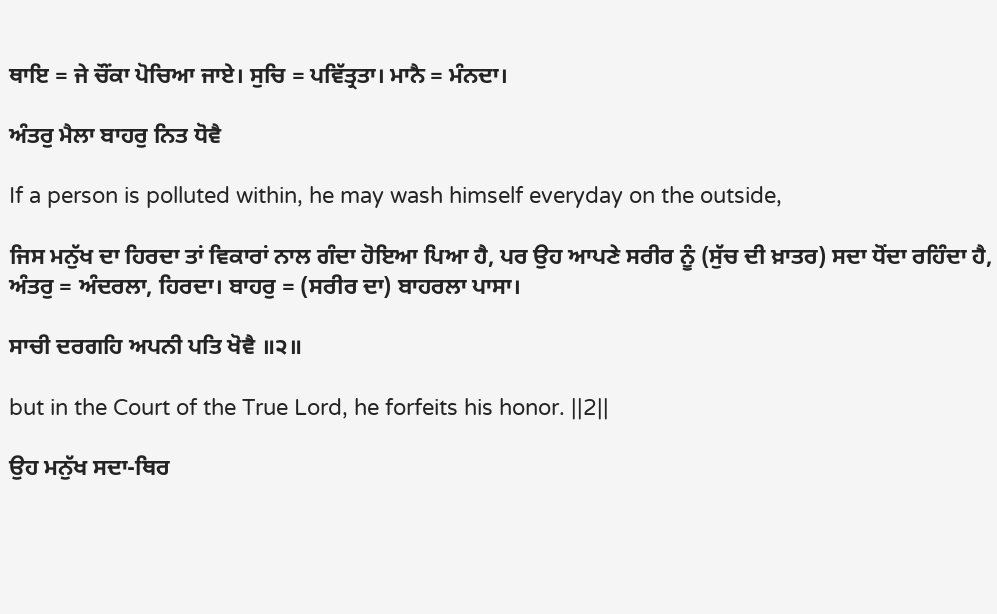ਥਾਇ = ਜੇ ਚੌਂਕਾ ਪੋਚਿਆ ਜਾਏ। ਸੁਚਿ = ਪਵਿੱਤ੍ਰਤਾ। ਮਾਨੈ = ਮੰਨਦਾ।

ਅੰਤਰੁ ਮੈਲਾ ਬਾਹਰੁ ਨਿਤ ਧੋਵੈ

If a person is polluted within, he may wash himself everyday on the outside,

ਜਿਸ ਮਨੁੱਖ ਦਾ ਹਿਰਦਾ ਤਾਂ ਵਿਕਾਰਾਂ ਨਾਲ ਗੰਦਾ ਹੋਇਆ ਪਿਆ ਹੈ, ਪਰ ਉਹ ਆਪਣੇ ਸਰੀਰ ਨੂੰ (ਸੁੱਚ ਦੀ ਖ਼ਾਤਰ) ਸਦਾ ਧੋਂਦਾ ਰਹਿੰਦਾ ਹੈ, ਅੰਤਰੁ = ਅੰਦਰਲਾ, ਹਿਰਦਾ। ਬਾਹਰੁ = (ਸਰੀਰ ਦਾ) ਬਾਹਰਲਾ ਪਾਸਾ।

ਸਾਚੀ ਦਰਗਹਿ ਅਪਨੀ ਪਤਿ ਖੋਵੈ ॥੨॥

but in the Court of the True Lord, he forfeits his honor. ||2||

ਉਹ ਮਨੁੱਖ ਸਦਾ-ਥਿਰ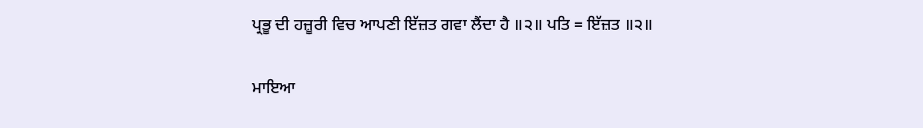ਪ੍ਰਭੂ ਦੀ ਹਜ਼ੂਰੀ ਵਿਚ ਆਪਣੀ ਇੱਜ਼ਤ ਗਵਾ ਲੈਂਦਾ ਹੈ ॥੨॥ ਪਤਿ = ਇੱਜ਼ਤ ॥੨॥

ਮਾਇਆ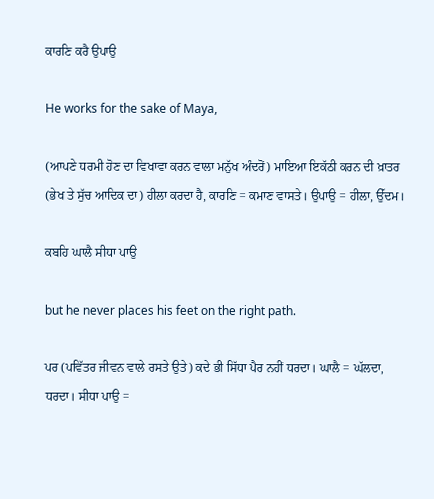ਕਾਰਣਿ ਕਰੈ ਉਪਾਉ

He works for the sake of Maya,

(ਆਪਣੇ ਧਰਮੀ ਹੋਣ ਦਾ ਵਿਖਾਵਾ ਕਰਨ ਵਾਲਾ ਮਨੁੱਖ ਅੰਦਰੋਂ) ਮਾਇਆ ਇਕੱਠੀ ਕਰਨ ਦੀ ਖ਼ਾਤਰ (ਭੇਖ ਤੇ ਸੁੱਚ ਆਦਿਕ ਦਾ) ਹੀਲਾ ਕਰਦਾ ਹੈ, ਕਾਰਣਿ = ਕਮਾਣ ਵਾਸਤੇ। ਉਪਾਉ = ਹੀਲਾ, ਉੱਦਮ।

ਕਬਹਿ ਘਾਲੈ ਸੀਧਾ ਪਾਉ

but he never places his feet on the right path.

ਪਰ (ਪਵਿੱਤਰ ਜੀਵਨ ਵਾਲੇ ਰਸਤੇ ਉਤੇ) ਕਦੇ ਭੀ ਸਿੱਧਾ ਪੈਰ ਨਹੀਂ ਧਰਦਾ। ਘਾਲੈ = ਘੱਲਦਾ, ਧਰਦਾ। ਸੀਧਾ ਪਾਉ =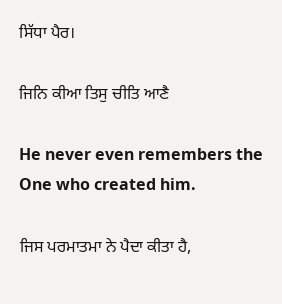ਸਿੱਧਾ ਪੈਰ।

ਜਿਨਿ ਕੀਆ ਤਿਸੁ ਚੀਤਿ ਆਣੈ

He never even remembers the One who created him.

ਜਿਸ ਪਰਮਾਤਮਾ ਨੇ ਪੈਦਾ ਕੀਤਾ ਹੈ,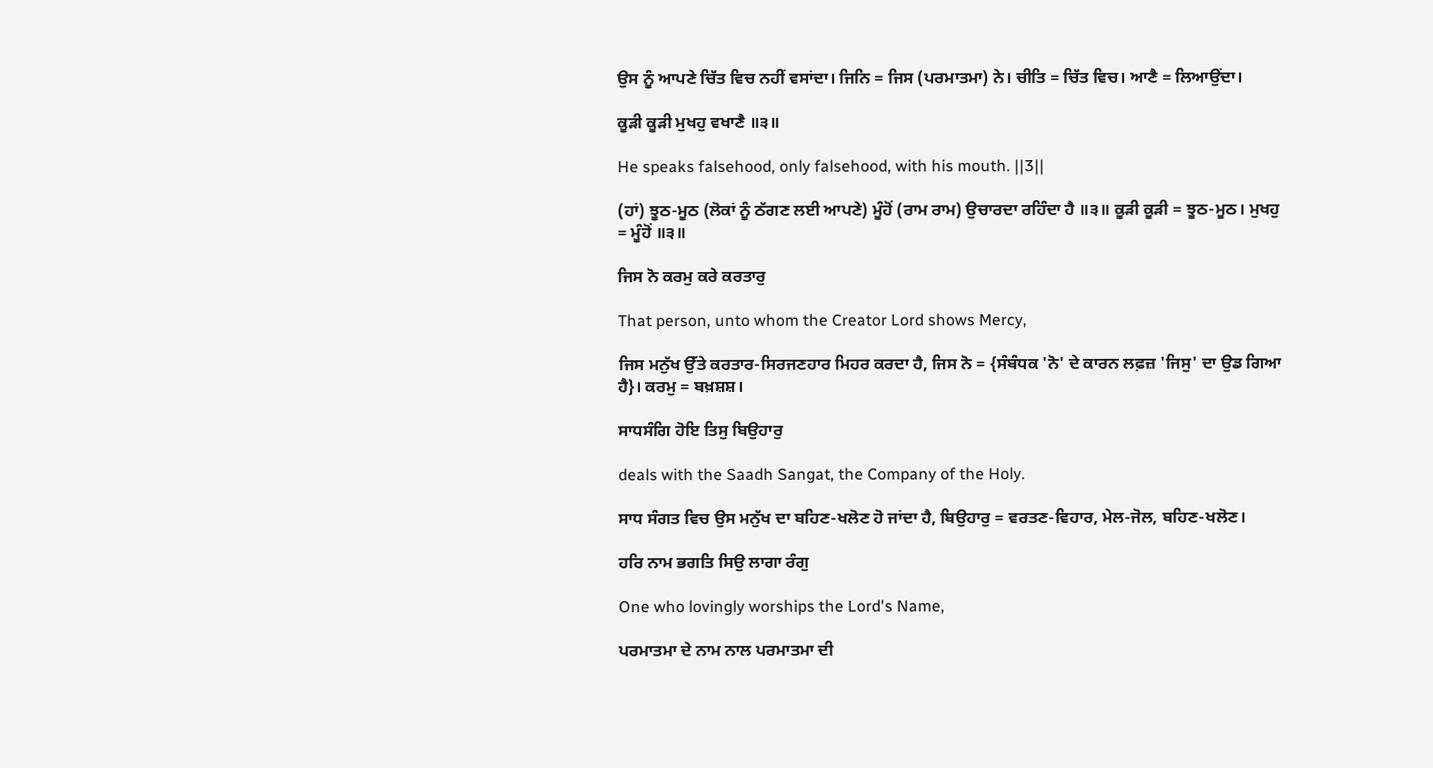ਉਸ ਨੂੰ ਆਪਣੇ ਚਿੱਤ ਵਿਚ ਨਹੀਂ ਵਸਾਂਦਾ। ਜਿਨਿ = ਜਿਸ (ਪਰਮਾਤਮਾ) ਨੇ। ਚੀਤਿ = ਚਿੱਤ ਵਿਚ। ਆਣੈ = ਲਿਆਉਂਦਾ।

ਕੂੜੀ ਕੂੜੀ ਮੁਖਹੁ ਵਖਾਣੈ ॥੩॥

He speaks falsehood, only falsehood, with his mouth. ||3||

(ਹਾਂ) ਝੂਠ-ਮੂਠ (ਲੋਕਾਂ ਨੂੰ ਠੱਗਣ ਲਈ ਆਪਣੇ) ਮੂੰਹੋਂ (ਰਾਮ ਰਾਮ) ਉਚਾਰਦਾ ਰਹਿੰਦਾ ਹੈ ॥੩॥ ਕੂੜੀ ਕੂੜੀ = ਝੂਠ-ਮੂਠ। ਮੁਖਹੁ = ਮੂੰਹੋਂ ॥੩॥

ਜਿਸ ਨੋ ਕਰਮੁ ਕਰੇ ਕਰਤਾਰੁ

That person, unto whom the Creator Lord shows Mercy,

ਜਿਸ ਮਨੁੱਖ ਉੱਤੇ ਕਰਤਾਰ-ਸਿਰਜਣਹਾਰ ਮਿਹਰ ਕਰਦਾ ਹੈ, ਜਿਸ ਨੋ = {ਸੰਬੰਧਕ 'ਨੋ' ਦੇ ਕਾਰਨ ਲਫ਼ਜ਼ 'ਜਿਸੁ' ਦਾ ਉਡ ਗਿਆ ਹੈ}। ਕਰਮੁ = ਬਖ਼ਸ਼ਸ਼।

ਸਾਧਸੰਗਿ ਹੋਇ ਤਿਸੁ ਬਿਉਹਾਰੁ

deals with the Saadh Sangat, the Company of the Holy.

ਸਾਧ ਸੰਗਤ ਵਿਚ ਉਸ ਮਨੁੱਖ ਦਾ ਬਹਿਣ-ਖਲੋਣ ਹੋ ਜਾਂਦਾ ਹੈ, ਬਿਉਹਾਰੁ = ਵਰਤਣ-ਵਿਹਾਰ, ਮੇਲ-ਜੋਲ, ਬਹਿਣ-ਖਲੋਣ।

ਹਰਿ ਨਾਮ ਭਗਤਿ ਸਿਉ ਲਾਗਾ ਰੰਗੁ

One who lovingly worships the Lord's Name,

ਪਰਮਾਤਮਾ ਦੇ ਨਾਮ ਨਾਲ ਪਰਮਾਤਮਾ ਦੀ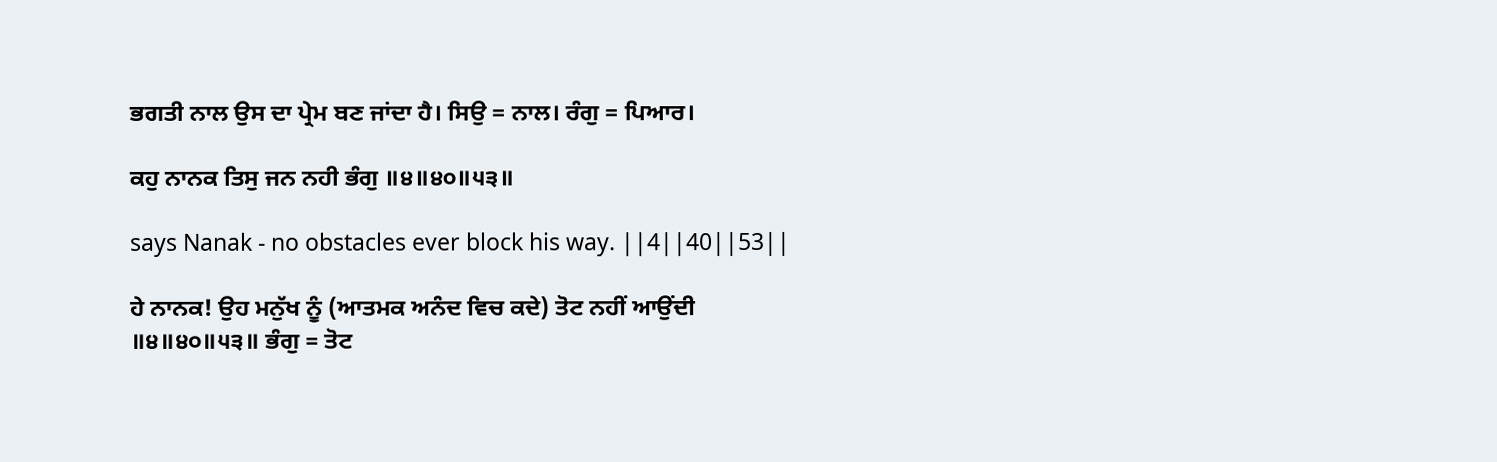ਭਗਤੀ ਨਾਲ ਉਸ ਦਾ ਪ੍ਰੇਮ ਬਣ ਜਾਂਦਾ ਹੈ। ਸਿਉ = ਨਾਲ। ਰੰਗੁ = ਪਿਆਰ।

ਕਹੁ ਨਾਨਕ ਤਿਸੁ ਜਨ ਨਹੀ ਭੰਗੁ ॥੪॥੪੦॥੫੩॥

says Nanak - no obstacles ever block his way. ||4||40||53||

ਹੇ ਨਾਨਕ! ਉਹ ਮਨੁੱਖ ਨੂੰ (ਆਤਮਕ ਅਨੰਦ ਵਿਚ ਕਦੇ) ਤੋਟ ਨਹੀਂ ਆਉਂਦੀ ॥੪॥੪੦॥੫੩॥ ਭੰਗੁ = ਤੋਟ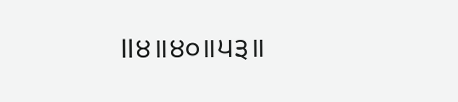॥੪॥੪੦॥੫੩॥